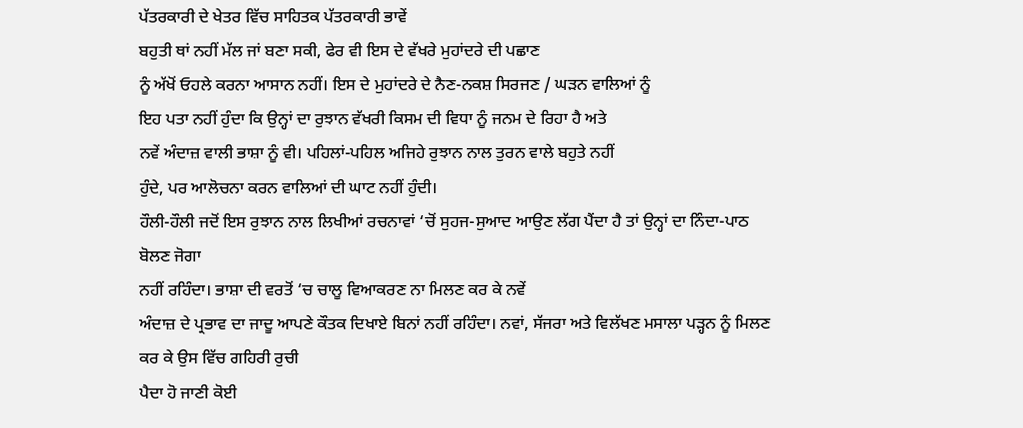ਪੱਤਰਕਾਰੀ ਦੇ ਖੇਤਰ ਵਿੱਚ ਸਾਹਿਤਕ ਪੱਤਰਕਾਰੀ ਭਾਵੇਂ
ਬਹੁਤੀ ਥਾਂ ਨਹੀਂ ਮੱਲ ਜਾਂ ਬਣਾ ਸਕੀ, ਫੇਰ ਵੀ ਇਸ ਦੇ ਵੱਖਰੇ ਮੁਹਾਂਦਰੇ ਦੀ ਪਛਾਣ
ਨੂੰ ਅੱਖੋਂ ਓਹਲੇ ਕਰਨਾ ਆਸਾਨ ਨਹੀਂ। ਇਸ ਦੇ ਮੁਹਾਂਦਰੇ ਦੇ ਨੈਣ-ਨਕਸ਼ ਸਿਰਜਣ / ਘੜਨ ਵਾਲਿਆਂ ਨੂੰ
ਇਹ ਪਤਾ ਨਹੀਂ ਹੁੰਦਾ ਕਿ ਉਨ੍ਹਾਂ ਦਾ ਰੁਝਾਨ ਵੱਖਰੀ ਕਿਸਮ ਦੀ ਵਿਧਾ ਨੂੰ ਜਨਮ ਦੇ ਰਿਹਾ ਹੈ ਅਤੇ
ਨਵੇਂ ਅੰਦਾਜ਼ ਵਾਲੀ ਭਾਸ਼ਾ ਨੂੰ ਵੀ। ਪਹਿਲਾਂ-ਪਹਿਲ ਅਜਿਹੇ ਰੁਝਾਨ ਨਾਲ ਤੁਰਨ ਵਾਲੇ ਬਹੁਤੇ ਨਹੀਂ
ਹੁੰਦੇ, ਪਰ ਆਲੋਚਨਾ ਕਰਨ ਵਾਲਿਆਂ ਦੀ ਘਾਟ ਨਹੀਂ ਹੁੰਦੀ।
ਹੌਲੀ-ਹੌਲੀ ਜਦੋਂ ਇਸ ਰੁਝਾਨ ਨਾਲ ਲਿਖੀਆਂ ਰਚਨਾਵਾਂ ‘ਚੋਂ ਸੁਹਜ-ਸੁਆਦ ਆਉਣ ਲੱਗ ਪੈਂਦਾ ਹੈ ਤਾਂ ਉਨ੍ਹਾਂ ਦਾ ਨਿੰਦਾ-ਪਾਠ ਬੋਲਣ ਜੋਗਾ
ਨਹੀਂ ਰਹਿੰਦਾ। ਭਾਸ਼ਾ ਦੀ ਵਰਤੋਂ ‘ਚ ਚਾਲੂ ਵਿਆਕਰਣ ਨਾ ਮਿਲਣ ਕਰ ਕੇ ਨਵੇਂ
ਅੰਦਾਜ਼ ਦੇ ਪ੍ਰਭਾਵ ਦਾ ਜਾਦੂ ਆਪਣੇ ਕੌਤਕ ਦਿਖਾਏ ਬਿਨਾਂ ਨਹੀਂ ਰਹਿੰਦਾ। ਨਵਾਂ, ਸੱਜਰਾ ਅਤੇ ਵਿਲੱਖਣ ਮਸਾਲਾ ਪੜ੍ਹਨ ਨੂੰ ਮਿਲਣ ਕਰ ਕੇ ਉਸ ਵਿੱਚ ਗਹਿਰੀ ਰੁਚੀ
ਪੈਦਾ ਹੋ ਜਾਣੀ ਕੋਈ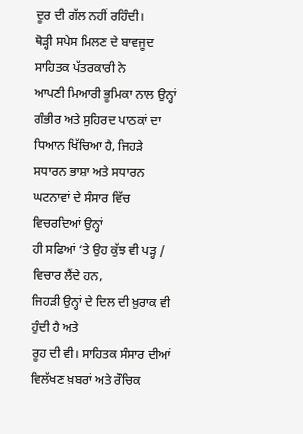ਦੂਰ ਦੀ ਗੱਲ ਨਹੀਂ ਰਹਿੰਦੀ।
ਥੋੜ੍ਹੀ ਸਪੇਸ ਮਿਲਣ ਦੇ ਬਾਵਜੂਦ ਸਾਹਿਤਕ ਪੱਤਰਕਾਰੀ ਨੇ
ਆਪਣੀ ਮਿਆਰੀ ਭੂਮਿਕਾ ਨਾਲ ਉਨ੍ਹਾਂ ਗੰਭੀਰ ਅਤੇ ਸੁਹਿਰਦ ਪਾਠਕਾਂ ਦਾ ਧਿਆਨ ਖਿੱਚਿਆ ਹੈ, ਜਿਹੜੇ ਸਧਾਰਨ ਭਾਸ਼ਾ ਅਤੇ ਸਧਾਰਨ ਘਟਨਾਵਾਂ ਦੇ ਸੰਸਾਰ ਵਿੱਚ ਵਿਚਰਦਿਆਂ ਉਨ੍ਹਾਂ
ਹੀ ਸਫਿਆਂ ‘ਤੇ ਉਹ ਕੁੱਝ ਵੀ ਪੜ੍ਹ / ਵਿਚਾਰ ਲੈਂਦੇ ਹਨ,
ਜਿਹੜੀ ਉਨ੍ਹਾਂ ਦੇ ਦਿਲ ਦੀ ਖ਼ੁਰਾਕ ਵੀ ਹੁੰਦੀ ਹੈ ਅਤੇ
ਰੂਹ ਦੀ ਵੀ। ਸਾਹਿਤਕ ਸੰਸਾਰ ਦੀਆਂ ਵਿਲੱਖਣ ਖ਼ਬਰਾਂ ਅਤੇ ਰੌਚਿਕ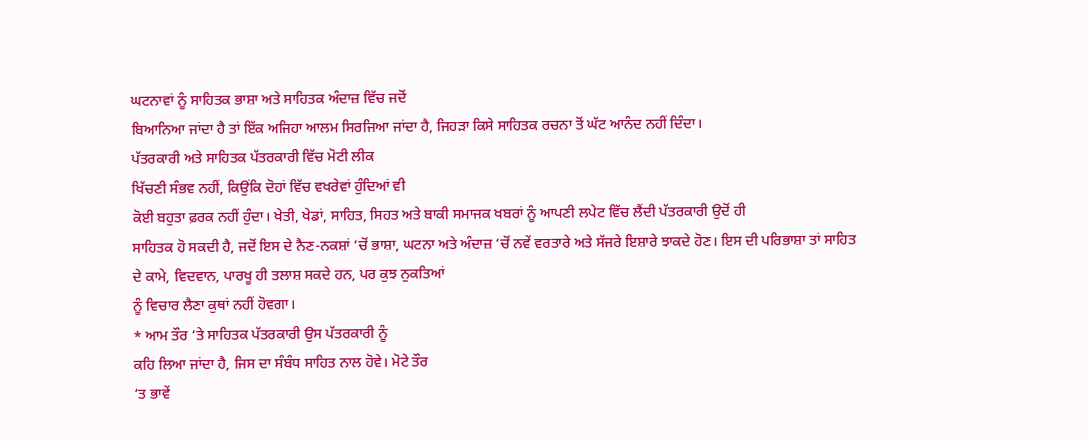ਘਟਨਾਵਾਂ ਨੂੰ ਸਾਹਿਤਕ ਭਾਸ਼ਾ ਅਤੇ ਸਾਹਿਤਕ ਅੰਦਾਜ਼ ਵਿੱਚ ਜਦੋਂ
ਬਿਆਨਿਆ ਜਾਂਦਾ ਹੈ ਤਾਂ ਇੱਕ ਅਜਿਹਾ ਆਲਮ ਸਿਰਜਿਆ ਜਾਂਦਾ ਹੈ, ਜਿਹੜਾ ਕਿਸੇ ਸਾਹਿਤਕ ਰਚਨਾ ਤੋਂ ਘੱਟ ਆਨੰਦ ਨਹੀਂ ਦਿੰਦਾ।
ਪੱਤਰਕਾਰੀ ਅਤੇ ਸਾਹਿਤਕ ਪੱਤਰਕਾਰੀ ਵਿੱਚ ਮੋਟੀ ਲੀਕ
ਖਿੱਚਣੀ ਸੰਭਵ ਨਹੀਂ, ਕਿਉਂਕਿ ਦੋਹਾਂ ਵਿੱਚ ਵਖਰੇਵਾਂ ਹੁੰਦਿਆਂ ਵੀ
ਕੋਈ ਬਹੁਤਾ ਫ਼ਰਕ ਨਹੀਂ ਹੁੰਦਾ। ਖੇਤੀ, ਖੇਡਾਂ, ਸਾਹਿਤ, ਸਿਹਤ ਅਤੇ ਬਾਕੀ ਸਮਾਜਕ ਖਬਰਾਂ ਨੂੰ ਆਪਣੀ ਲਪੇਟ ਵਿੱਚ ਲੈਂਦੀ ਪੱਤਰਕਾਰੀ ਉਦੋਂ ਹੀ
ਸਾਹਿਤਕ ਹੋ ਸਕਦੀ ਹੈ, ਜਦੋਂ ਇਸ ਦੇ ਨੈਣ-ਨਕਸ਼ਾਂ ‘ਚੋਂ ਭਾਸ਼ਾ, ਘਟਨਾ ਅਤੇ ਅੰਦਾਜ਼ ‘ਚੋਂ ਨਵੇਂ ਵਰਤਾਰੇ ਅਤੇ ਸੱਜਰੇ ਇਸ਼ਾਰੇ ਝਾਕਦੇ ਹੋਣ। ਇਸ ਦੀ ਪਰਿਭਾਸ਼ਾ ਤਾਂ ਸਾਹਿਤ
ਦੇ ਕਾਮੇ, ਵਿਦਵਾਨ, ਪਾਰਖੂ ਹੀ ਤਲਾਸ਼ ਸਕਦੇ ਹਨ, ਪਰ ਕੁਝ ਨੁਕਤਿਆਂ
ਨੂੰ ਵਿਚਾਰ ਲੈਣਾ ਕੁਥਾਂ ਨਹੀਂ ਹੋਵਗਾ।
* ਆਮ ਤੌਰ ‘ਤੇ ਸਾਹਿਤਕ ਪੱਤਰਕਾਰੀ ਉਸ ਪੱਤਰਕਾਰੀ ਨੂੰ
ਕਹਿ ਲਿਆ ਜਾਂਦਾ ਹੈ, ਜਿਸ ਦਾ ਸੰਬੰਧ ਸਾਹਿਤ ਨਾਲ ਹੋਵੇ। ਮੋਟੇ ਤੌਰ
‘ਤ ਭਾਵੇਂ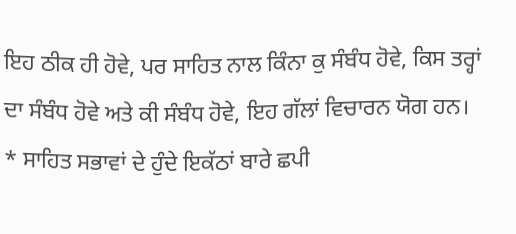ਇਹ ਠੀਕ ਹੀ ਹੋਵੇ, ਪਰ ਸਾਹਿਤ ਨਾਲ ਕਿੰਨਾ ਕੁ ਸੰਬੰਧ ਹੋਵੇ, ਕਿਸ ਤਰ੍ਹਾਂ ਦਾ ਸੰਬੰਧ ਹੋਵੇ ਅਤੇ ਕੀ ਸੰਬੰਧ ਹੋਵੇ, ਇਹ ਗੱਲਾਂ ਵਿਚਾਰਨ ਯੋਗ ਹਨ।
* ਸਾਹਿਤ ਸਭਾਵਾਂ ਦੇ ਹੁੰਦੇ ਇਕੱਠਾਂ ਬਾਰੇ ਛਪੀ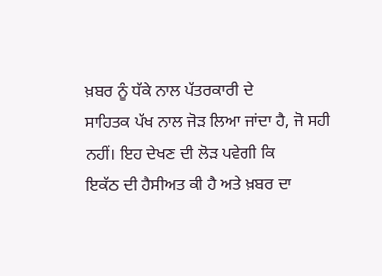ਖ਼ਬਰ ਨੂੰ ਧੱਕੇ ਨਾਲ ਪੱਤਰਕਾਰੀ ਦੇ
ਸਾਹਿਤਕ ਪੱਖ ਨਾਲ ਜੋੜ ਲਿਆ ਜਾਂਦਾ ਹੈ, ਜੋ ਸਹੀ ਨਹੀਂ। ਇਹ ਦੇਖਣ ਦੀ ਲੋੜ ਪਵੇਗੀ ਕਿ
ਇਕੱਠ ਦੀ ਹੈਸੀਅਤ ਕੀ ਹੈ ਅਤੇ ਖ਼ਬਰ ਦਾ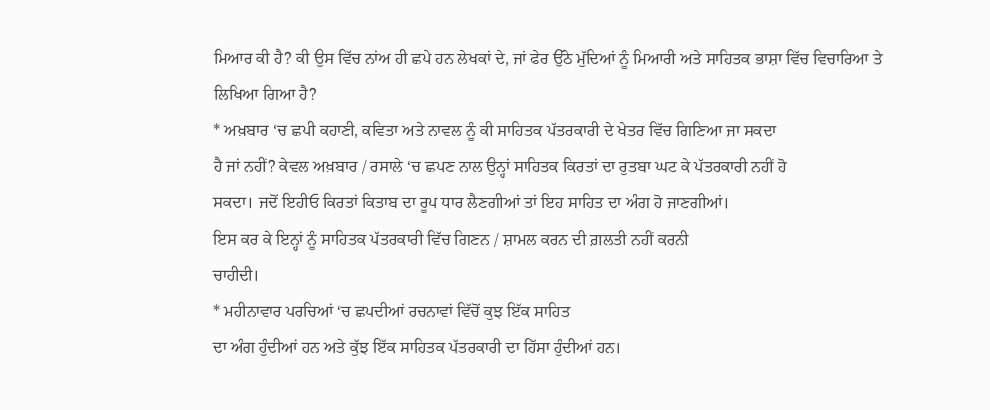ਮਿਆਰ ਕੀ ਹੈ? ਕੀ ਉਸ ਵਿੱਚ ਨਾਂਅ ਹੀ ਛਪੇ ਹਨ ਲੇਖਕਾਂ ਦੇ, ਜਾਂ ਫੇਰ ਉੱਠੇ ਮੁੱਦਿਆਂ ਨੂੰ ਮਿਆਰੀ ਅਤੇ ਸਾਹਿਤਕ ਭਾਸ਼ਾ ਵਿੱਚ ਵਿਚਾਰਿਆ ਤੇ
ਲਿਖਿਆ ਗਿਆ ਹੈ?
* ਅਖ਼ਬਾਰ ‘ਚ ਛਪੀ ਕਹਾਣੀ, ਕਵਿਤਾ ਅਤੇ ਨਾਵਲ ਨੂੰ ਕੀ ਸਾਹਿਤਕ ਪੱਤਰਕਾਰੀ ਦੇ ਖੇਤਰ ਵਿੱਚ ਗਿਣਿਆ ਜਾ ਸਕਦਾ
ਹੈ ਜਾਂ ਨਹੀਂ? ਕੇਵਲ ਅਖ਼ਬਾਰ / ਰਸਾਲੇ ‘ਚ ਛਪਣ ਨਾਲ ਉਨ੍ਹਾਂ ਸਾਹਿਤਕ ਕਿਰਤਾਂ ਦਾ ਰੁਤਬਾ ਘਟ ਕੇ ਪੱਤਰਕਾਰੀ ਨਹੀਂ ਹੋ
ਸਕਦਾ। ਜਦੋਂ ਇਹੀਓ ਕਿਰਤਾਂ ਕਿਤਾਬ ਦਾ ਰੂਪ ਧਾਰ ਲੈਣਗੀਆਂ ਤਾਂ ਇਹ ਸਾਹਿਤ ਦਾ ਅੰਗ ਹੋ ਜਾਣਗੀਆਂ।
ਇਸ ਕਰ ਕੇ ਇਨ੍ਹਾਂ ਨੂੰ ਸਾਹਿਤਕ ਪੱਤਰਕਾਰੀ ਵਿੱਚ ਗਿਣਨ / ਸ਼ਾਮਲ ਕਰਨ ਦੀ ਗ਼ਲਤੀ ਨਹੀਂ ਕਰਨੀ
ਚਾਹੀਦੀ।
* ਮਹੀਨਾਵਾਰ ਪਰਚਿਆਂ ‘ਚ ਛਪਦੀਆਂ ਰਚਨਾਵਾਂ ਵਿੱਚੋਂ ਕੁਝ ਇੱਕ ਸਾਹਿਤ
ਦਾ ਅੰਗ ਹੁੰਦੀਆਂ ਹਨ ਅਤੇ ਕੁੱਝ ਇੱਕ ਸਾਹਿਤਕ ਪੱਤਰਕਾਰੀ ਦਾ ਹਿੱਸਾ ਹੁੰਦੀਆਂ ਹਨ।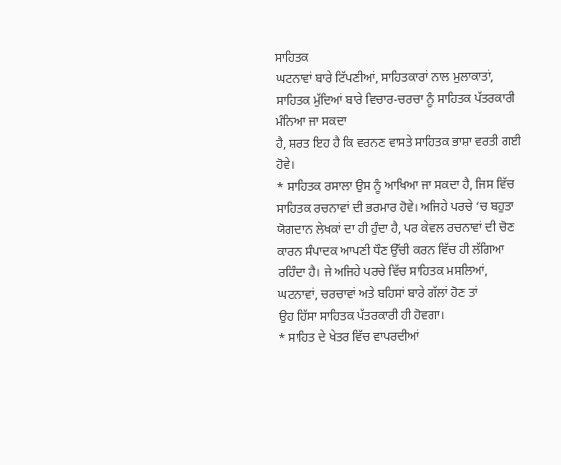ਸਾਹਿਤਕ
ਘਟਨਾਵਾਂ ਬਾਰੇ ਟਿੱਪਣੀਆਂ, ਸਾਹਿਤਕਾਰਾਂ ਨਾਲ ਮੁਲਾਕਾਤਾਂ, ਸਾਹਿਤਕ ਮੁੱਦਿਆਂ ਬਾਰੇ ਵਿਚਾਰ-ਚਰਚਾ ਨੂੰ ਸਾਹਿਤਕ ਪੱਤਰਕਾਰੀ ਮੰਨਿਆ ਜਾ ਸਕਦਾ
ਹੈ, ਸ਼ਰਤ ਇਹ ਹੈ ਕਿ ਵਰਨਣ ਵਾਸਤੇ ਸਾਹਿਤਕ ਭਾਸ਼ਾ ਵਰਤੀ ਗਈ
ਹੋਵੇ।
* ਸਾਹਿਤਕ ਰਸਾਲਾ ਉਸ ਨੂੰ ਆਖਿਆ ਜਾ ਸਕਦਾ ਹੈ, ਜਿਸ ਵਿੱਚ ਸਾਹਿਤਕ ਰਚਨਾਵਾਂ ਦੀ ਭਰਮਾਰ ਹੋਵੇ। ਅਜਿਹੇ ਪਰਚੇ ‘ਚ ਬਹੁਤਾ ਯੋਗਦਾਨ ਲੇਖਕਾਂ ਦਾ ਹੀ ਹੁੰਦਾ ਹੈ, ਪਰ ਕੇਵਲ ਰਚਨਾਵਾਂ ਦੀ ਚੋਣ ਕਾਰਨ ਸੰਪਾਦਕ ਆਪਣੀ ਧੌਣ ਉੱਚੀ ਕਰਨ ਵਿੱਚ ਹੀ ਲੱਗਿਆ
ਰਹਿੰਦਾ ਹੈ। ਜੇ ਅਜਿਹੇ ਪਰਚੇ ਵਿੱਚ ਸਾਹਿਤਕ ਮਸਲਿਆਂ, ਘਟਨਾਵਾਂ, ਚਰਚਾਵਾਂ ਅਤੇ ਬਹਿਸਾਂ ਬਾਰੇ ਗੱਲਾਂ ਹੋਣ ਤਾਂ
ਉਹ ਹਿੱਸਾ ਸਾਹਿਤਕ ਪੱਤਰਕਾਰੀ ਹੀ ਹੋਵਗਾ।
* ਸਾਹਿਤ ਦੇ ਖੇਤਰ ਵਿੱਚ ਵਾਪਰਦੀਆਂ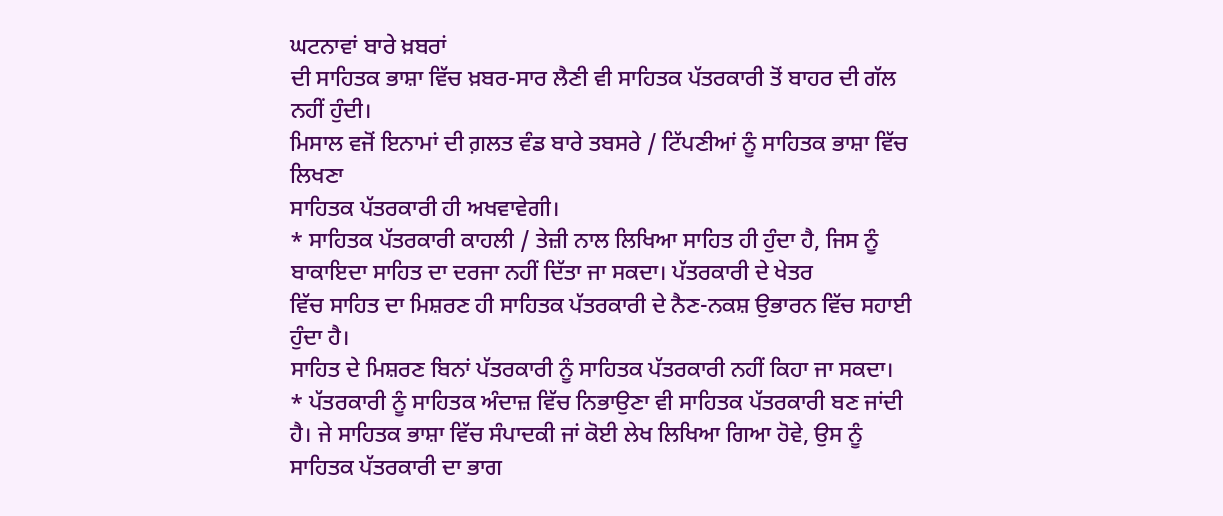ਘਟਨਾਵਾਂ ਬਾਰੇ ਖ਼ਬਰਾਂ
ਦੀ ਸਾਹਿਤਕ ਭਾਸ਼ਾ ਵਿੱਚ ਖ਼ਬਰ-ਸਾਰ ਲੈਣੀ ਵੀ ਸਾਹਿਤਕ ਪੱਤਰਕਾਰੀ ਤੋਂ ਬਾਹਰ ਦੀ ਗੱਲ ਨਹੀਂ ਹੁੰਦੀ।
ਮਿਸਾਲ ਵਜੋਂ ਇਨਾਮਾਂ ਦੀ ਗ਼ਲਤ ਵੰਡ ਬਾਰੇ ਤਬਸਰੇ / ਟਿੱਪਣੀਆਂ ਨੂੰ ਸਾਹਿਤਕ ਭਾਸ਼ਾ ਵਿੱਚ ਲਿਖਣਾ
ਸਾਹਿਤਕ ਪੱਤਰਕਾਰੀ ਹੀ ਅਖਵਾਵੇਗੀ।
* ਸਾਹਿਤਕ ਪੱਤਰਕਾਰੀ ਕਾਹਲੀ / ਤੇਜ਼ੀ ਨਾਲ ਲਿਖਿਆ ਸਾਹਿਤ ਹੀ ਹੁੰਦਾ ਹੈ, ਜਿਸ ਨੂੰ ਬਾਕਾਇਦਾ ਸਾਹਿਤ ਦਾ ਦਰਜਾ ਨਹੀਂ ਦਿੱਤਾ ਜਾ ਸਕਦਾ। ਪੱਤਰਕਾਰੀ ਦੇ ਖੇਤਰ
ਵਿੱਚ ਸਾਹਿਤ ਦਾ ਮਿਸ਼ਰਣ ਹੀ ਸਾਹਿਤਕ ਪੱਤਰਕਾਰੀ ਦੇ ਨੈਣ-ਨਕਸ਼ ਉਭਾਰਨ ਵਿੱਚ ਸਹਾਈ ਹੁੰਦਾ ਹੈ।
ਸਾਹਿਤ ਦੇ ਮਿਸ਼ਰਣ ਬਿਨਾਂ ਪੱਤਰਕਾਰੀ ਨੂੰ ਸਾਹਿਤਕ ਪੱਤਰਕਾਰੀ ਨਹੀਂ ਕਿਹਾ ਜਾ ਸਕਦਾ।
* ਪੱਤਰਕਾਰੀ ਨੂੰ ਸਾਹਿਤਕ ਅੰਦਾਜ਼ ਵਿੱਚ ਨਿਭਾਉਣਾ ਵੀ ਸਾਹਿਤਕ ਪੱਤਰਕਾਰੀ ਬਣ ਜਾਂਦੀ
ਹੈ। ਜੇ ਸਾਹਿਤਕ ਭਾਸ਼ਾ ਵਿੱਚ ਸੰਪਾਦਕੀ ਜਾਂ ਕੋਈ ਲੇਖ ਲਿਖਿਆ ਗਿਆ ਹੋਵੇ, ਉਸ ਨੂੰ ਸਾਹਿਤਕ ਪੱਤਰਕਾਰੀ ਦਾ ਭਾਗ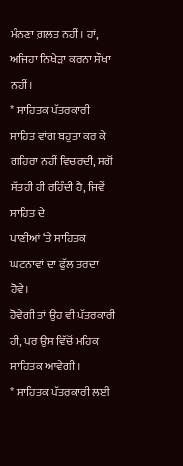ਮੰਨਣਾ ਗ਼ਲਤ ਨਹੀਂ। ਹਾਂ, ਅਜਿਹਾ ਨਿਖੇੜਾ ਕਰਨਾ ਸੌਖਾ ਨਹੀਂ।
* ਸਾਹਿਤਕ ਪੱਤਰਕਾਰੀ ਸਾਹਿਤ ਵਾਂਗ ਬਹੁਤਾ ਕਰ ਕੇ ਗਹਿਰਾ ਨਹੀਂ ਵਿਚਰਦੀ, ਸਗੋਂ ਸੱਤਹੀ ਹੀ ਰਹਿੰਦੀ ਹੈ, ਜਿਵੇਂ ਸਾਹਿਤ ਦੇ
ਪਾਣੀਆਂ ‘ਤੇ ਸਾਹਿਤਕ ਘਟਨਾਵਾਂ ਦਾ ਫੁੱਲ ਤਰਦਾ ਹੋਵੇ।
ਹੋਵੇਗੀ ਤਾਂ ਉਹ ਵੀ ਪੱਤਰਕਾਰੀ ਹੀ, ਪਰ ਉਸ ਵਿੱਚੋਂ ਮਹਿਕ ਸਾਹਿਤਕ ਆਵੇਗੀ।
* ਸਾਹਿਤਕ ਪੱਤਰਕਾਰੀ ਲਈ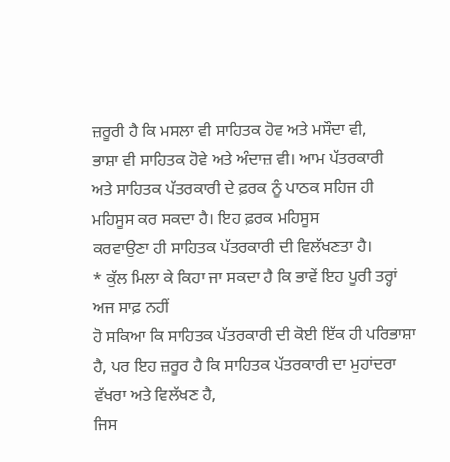ਜ਼ਰੂਰੀ ਹੈ ਕਿ ਮਸਲਾ ਵੀ ਸਾਹਿਤਕ ਹੋਵ ਅਤੇ ਮਸੌਦਾ ਵੀ,
ਭਾਸ਼ਾ ਵੀ ਸਾਹਿਤਕ ਹੋਵੇ ਅਤੇ ਅੰਦਾਜ਼ ਵੀ। ਆਮ ਪੱਤਰਕਾਰੀ
ਅਤੇ ਸਾਹਿਤਕ ਪੱਤਰਕਾਰੀ ਦੇ ਫ਼ਰਕ ਨੂੰ ਪਾਠਕ ਸਹਿਜ ਹੀ ਮਹਿਸੂਸ ਕਰ ਸਕਦਾ ਹੈ। ਇਹ ਫ਼ਰਕ ਮਹਿਸੂਸ
ਕਰਵਾਉਣਾ ਹੀ ਸਾਹਿਤਕ ਪੱਤਰਕਾਰੀ ਦੀ ਵਿਲੱਖਣਤਾ ਹੈ।
* ਕੁੱਲ ਮਿਲਾ ਕੇ ਕਿਹਾ ਜਾ ਸਕਦਾ ਹੈ ਕਿ ਭਾਵੇਂ ਇਹ ਪੂਰੀ ਤਰ੍ਹਾਂ ਅਜ ਸਾਫ਼ ਨਹੀਂ
ਹੋ ਸਕਿਆ ਕਿ ਸਾਹਿਤਕ ਪੱਤਰਕਾਰੀ ਦੀ ਕੋਈ ਇੱਕ ਹੀ ਪਰਿਭਾਸ਼ਾ ਹੈ, ਪਰ ਇਹ ਜ਼ਰੂਰ ਹੈ ਕਿ ਸਾਹਿਤਕ ਪੱਤਰਕਾਰੀ ਦਾ ਮੁਹਾਂਦਰਾ ਵੱਖਰਾ ਅਤੇ ਵਿਲੱਖਣ ਹੈ,
ਜਿਸ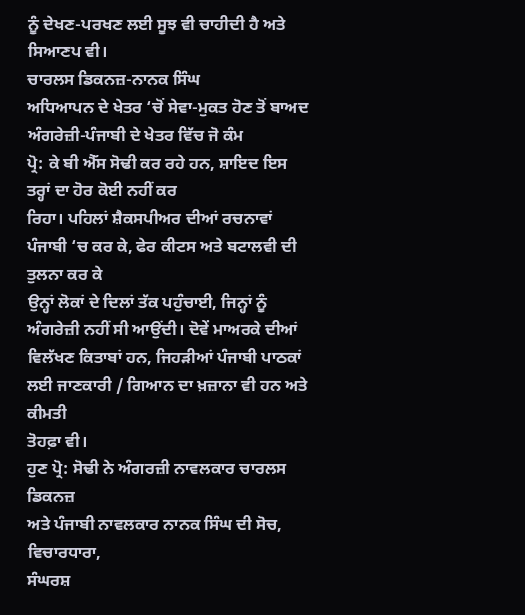ਨੂੰ ਦੇਖਣ-ਪਰਖਣ ਲਈ ਸੂਝ ਵੀ ਚਾਹੀਦੀ ਹੈ ਅਤੇ
ਸਿਆਣਪ ਵੀ।
ਚਾਰਲਸ ਡਿਕਨਜ਼-ਨਾਨਕ ਸਿੰਘ
ਅਧਿਆਪਨ ਦੇ ਖੇਤਰ ‘ਚੋਂ ਸੇਵਾ-ਮੁਕਤ ਹੋਣ ਤੋਂ ਬਾਅਦ ਅੰਗਰੇਜ਼ੀ-ਪੰਜਾਬੀ ਦੇ ਖੇਤਰ ਵਿੱਚ ਜੋ ਕੰਮ
ਪ੍ਰੋ: ਕੇ ਬੀ ਐੱਸ ਸੋਢੀ ਕਰ ਰਹੇ ਹਨ, ਸ਼ਾਇਦ ਇਸ ਤਰ੍ਹਾਂ ਦਾ ਹੋਰ ਕੋਈ ਨਹੀਂ ਕਰ
ਰਿਹਾ। ਪਹਿਲਾਂ ਸ਼ੈਕਸਪੀਅਰ ਦੀਆਂ ਰਚਨਾਵਾਂ ਪੰਜਾਬੀ ‘ਚ ਕਰ ਕੇ, ਫੇਰ ਕੀਟਸ ਅਤੇ ਬਟਾਲਵੀ ਦੀ ਤੁਲਨਾ ਕਰ ਕੇ
ਉਨ੍ਹਾਂ ਲੋਕਾਂ ਦੇ ਦਿਲਾਂ ਤੱਕ ਪਹੁੰਚਾਈ, ਜਿਨ੍ਹਾਂ ਨੂੰ
ਅੰਗਰੇਜ਼ੀ ਨਹੀਂ ਸੀ ਆਉਂਦੀ। ਦੋਵੇਂ ਮਾਅਰਕੇ ਦੀਆਂ ਵਿਲੱਖਣ ਕਿਤਾਬਾਂ ਹਨ, ਜਿਹੜੀਆਂ ਪੰਜਾਬੀ ਪਾਠਕਾਂ ਲਈ ਜਾਣਕਾਰੀ / ਗਿਆਨ ਦਾ ਖ਼ਜ਼ਾਨਾ ਵੀ ਹਨ ਅਤੇ ਕੀਮਤੀ
ਤੋਹਫ਼ਾ ਵੀ।
ਹੁਣ ਪ੍ਰੋ: ਸੋਢੀ ਨੇ ਅੰਗਰਜ਼ੀ ਨਾਵਲਕਾਰ ਚਾਰਲਸ ਡਿਕਨਜ਼
ਅਤੇ ਪੰਜਾਬੀ ਨਾਵਲਕਾਰ ਨਾਨਕ ਸਿੰਘ ਦੀ ਸੋਚ, ਵਿਚਾਰਧਾਰਾ,
ਸੰਘਰਸ਼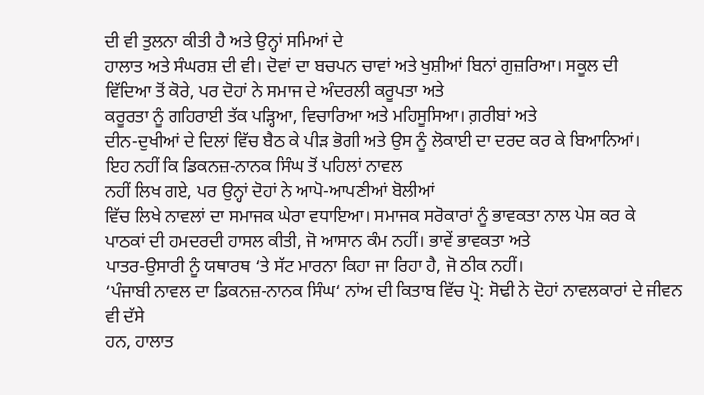ਦੀ ਵੀ ਤੁਲਨਾ ਕੀਤੀ ਹੈ ਅਤੇ ਉਨ੍ਹਾਂ ਸਮਿਆਂ ਦੇ
ਹਾਲਾਤ ਅਤੇ ਸੰਘਰਸ਼ ਦੀ ਵੀ। ਦੋਵਾਂ ਦਾ ਬਚਪਨ ਚਾਵਾਂ ਅਤੇ ਖੁਸ਼ੀਆਂ ਬਿਨਾਂ ਗੁਜ਼ਰਿਆ। ਸਕੂਲ ਦੀ
ਵਿੱਦਿਆ ਤੋਂ ਕੋਰੇ, ਪਰ ਦੋਹਾਂ ਨੇ ਸਮਾਜ ਦੇ ਅੰਦਰਲੀ ਕਰੂਪਤਾ ਅਤੇ
ਕਰੂਰਤਾ ਨੂੰ ਗਹਿਰਾਈ ਤੱਕ ਪੜ੍ਹਿਆ, ਵਿਚਾਰਿਆ ਅਤੇ ਮਹਿਸੂਸਿਆ। ਗ਼ਰੀਬਾਂ ਅਤੇ
ਦੀਨ-ਦੁਖੀਆਂ ਦੇ ਦਿਲਾਂ ਵਿੱਚ ਬੈਠ ਕੇ ਪੀੜ ਭੋਗੀ ਅਤੇ ਉਸ ਨੂੰ ਲੋਕਾਈ ਦਾ ਦਰਦ ਕਰ ਕੇ ਬਿਆਨਿਆਂ।
ਇਹ ਨਹੀਂ ਕਿ ਡਿਕਨਜ਼-ਨਾਨਕ ਸਿੰਘ ਤੋਂ ਪਹਿਲਾਂ ਨਾਵਲ
ਨਹੀਂ ਲਿਖ ਗਏ, ਪਰ ਉਨ੍ਹਾਂ ਦੋਹਾਂ ਨੇ ਆਪੋ-ਆਪਣੀਆਂ ਬੋਲੀਆਂ
ਵਿੱਚ ਲਿਖੇ ਨਾਵਲਾਂ ਦਾ ਸਮਾਜਕ ਘੇਰਾ ਵਧਾਇਆ। ਸਮਾਜਕ ਸਰੋਕਾਰਾਂ ਨੂੰ ਭਾਵਕਤਾ ਨਾਲ ਪੇਸ਼ ਕਰ ਕੇ
ਪਾਠਕਾਂ ਦੀ ਹਮਦਰਦੀ ਹਾਸਲ ਕੀਤੀ, ਜੋ ਆਸਾਨ ਕੰਮ ਨਹੀਂ। ਭਾਵੇਂ ਭਾਵਕਤਾ ਅਤੇ
ਪਾਤਰ-ਉਸਾਰੀ ਨੂੰ ਯਥਾਰਥ ‘ਤੇ ਸੱਟ ਮਾਰਨਾ ਕਿਹਾ ਜਾ ਰਿਹਾ ਹੈ, ਜੋ ਠੀਕ ਨਹੀਂ।
‘ਪੰਜਾਬੀ ਨਾਵਲ ਦਾ ਡਿਕਨਜ਼-ਨਾਨਕ ਸਿੰਘ‘ ਨਾਂਅ ਦੀ ਕਿਤਾਬ ਵਿੱਚ ਪ੍ਰੋ: ਸੋਢੀ ਨੇ ਦੋਹਾਂ ਨਾਵਲਕਾਰਾਂ ਦੇ ਜੀਵਨ ਵੀ ਦੱਸੇ
ਹਨ, ਹਾਲਾਤ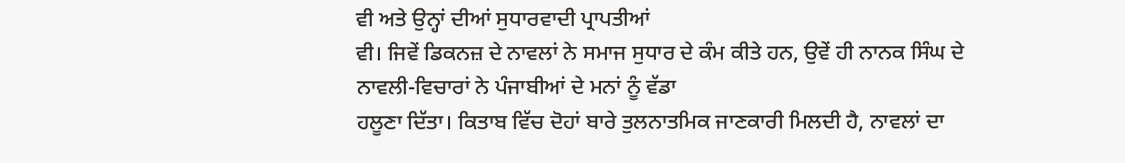ਵੀ ਅਤੇ ਉਨ੍ਹਾਂ ਦੀਆਂ ਸੁਧਾਰਵਾਦੀ ਪ੍ਰਾਪਤੀਆਂ
ਵੀ। ਜਿਵੇਂ ਡਿਕਨਜ਼ ਦੇ ਨਾਵਲਾਂ ਨੇ ਸਮਾਜ ਸੁਧਾਰ ਦੇ ਕੰਮ ਕੀਤੇ ਹਨ, ਉਵੇਂ ਹੀ ਨਾਨਕ ਸਿੰਘ ਦੇ ਨਾਵਲੀ-ਵਿਚਾਰਾਂ ਨੇ ਪੰਜਾਬੀਆਂ ਦੇ ਮਨਾਂ ਨੂੰ ਵੱਡਾ
ਹਲੂਣਾ ਦਿੱਤਾ। ਕਿਤਾਬ ਵਿੱਚ ਦੋਹਾਂ ਬਾਰੇ ਤੁਲਨਾਤਮਿਕ ਜਾਣਕਾਰੀ ਮਿਲਦੀ ਹੈ, ਨਾਵਲਾਂ ਦਾ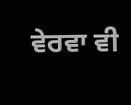ਵੇਰਵਾ ਵੀ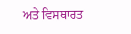ਅਤੇ ਵਿਸਥਾਰਤ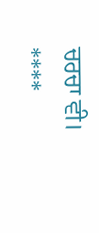ਚਰਚਾ ਵੀ।
****